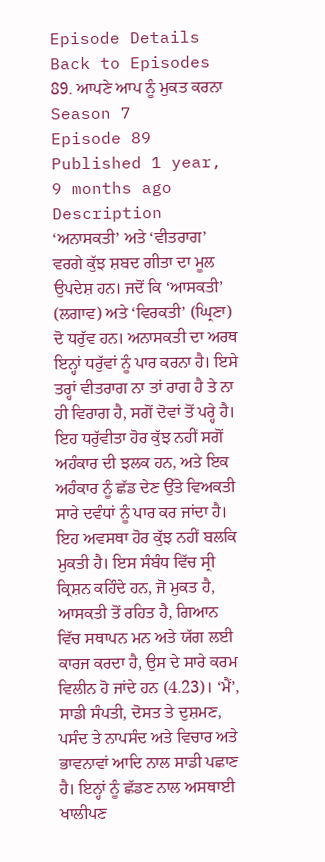Episode Details
Back to Episodes
89. ਆਪਣੇ ਆਪ ਨੂੰ ਮੁਕਤ ਕਰਨਾ
Season 7
Episode 89
Published 1 year, 9 months ago
Description
‘ਅਨਾਸਕਤੀ’ ਅਤੇ ‘ਵੀਤਰਾਗ’ ਵਰਗੇ ਕੁੱਝ ਸ਼ਬਦ ਗੀਤਾ ਦਾ ਮੂਲ ਉਪਦੇਸ਼ ਹਨ। ਜਦੋਂ ਕਿ ‘ਆਸਕਤੀ’ (ਲਗਾਵ) ਅਤੇ ‘ਵਿਰਕਤੀ’ (ਘ੍ਰਿਣਾ) ਦੋ ਧਰੁੱਵ ਹਨ। ਅਨਾਸਕਤੀ ਦਾ ਅਰਥ ਇਨ੍ਹਾਂ ਧਰੁੱਵਾਂ ਨੂੰ ਪਾਰ ਕਰਨਾ ਹੈ। ਇਸੇ ਤਰ੍ਹਾਂ ਵੀਤਰਾਗ ਨਾ ਤਾਂ ਰਾਗ ਹੈ ਤੇ ਨਾ ਹੀ ਵਿਰਾਗ ਹੈ, ਸਗੋਂ ਦੋਵਾਂ ਤੋਂ ਪਰ੍ਹੇ ਹੈ। ਇਹ ਧਰੁੱਵੀਤਾ ਹੋਰ ਕੁੱਝ ਨਹੀਂ ਸਗੋਂ ਅਹੰਕਾਰ ਦੀ ਝਲਕ ਹਨ, ਅਤੇ ਇਕ ਅਹੰਕਾਰ ਨੂੰ ਛੱਡ ਦੇਣ ਉੱਤੇ ਵਿਅਕਤੀ ਸਾਰੇ ਦਵੰਧਾਂ ਨੂੰ ਪਾਰ ਕਰ ਜਾਂਦਾ ਹੈ। ਇਹ ਅਵਸਥਾ ਹੋਰ ਕੁੱਝ ਨਹੀਂ ਬਲਕਿ ਮੁਕਤੀ ਹੈ। ਇਸ ਸੰਬੰਧ ਵਿੱਚ ਸ੍ਰੀ ਕ੍ਰਿਸ਼ਨ ਕਹਿੰਦੇ ਹਨ, ਜੋ ਮੁਕਤ ਹੈ, ਆਸਕਤੀ ਤੋਂ ਰਹਿਤ ਹੈ, ਗਿਆਨ ਵਿੱਚ ਸਥਾਪਨ ਮਨ ਅਤੇ ਯੱਗ ਲਈ ਕਾਰਜ ਕਰਦਾ ਹੈ, ਉਸ ਦੇ ਸਾਰੇ ਕਰਮ ਵਿਲੀਨ ਹੋ ਜਾਂਦੇ ਹਨ (4.23)। ‘ਮੈਂ’, ਸਾਡੀ ਸੰਪਤੀ, ਦੋਸਤ ਤੇ ਦੁਸ਼ਮਣ, ਪਸੰਦ ਤੇ ਨਾਪਸੰਦ ਅਤੇ ਵਿਚਾਰ ਅਤੇ ਭਾਵਨਾਵਾਂ ਆਦਿ ਨਾਲ ਸਾਡੀ ਪਛਾਣ ਹੈ। ਇਨ੍ਹਾਂ ਨੂੰ ਛੱਡਣ ਨਾਲ ਅਸਥਾਈ ਖਾਲੀਪਣ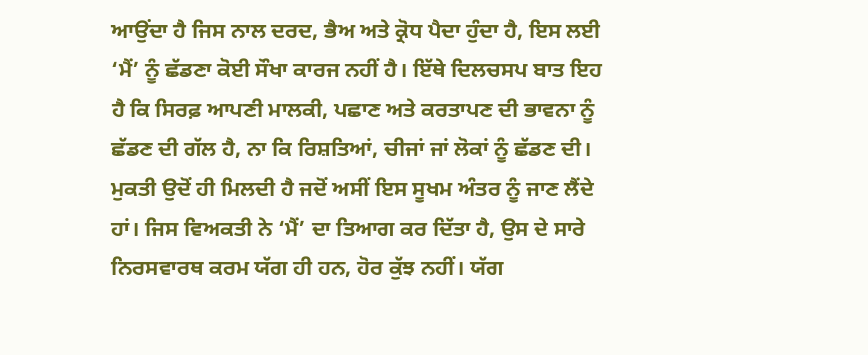ਆਉਂਦਾ ਹੈ ਜਿਸ ਨਾਲ ਦਰਦ, ਭੈਅ ਅਤੇ ਕ੍ਰੋਧ ਪੈਦਾ ਹੁੰਦਾ ਹੈ, ਇਸ ਲਈ ‘ਮੈਂ’ ਨੂੰ ਛੱਡਣਾ ਕੋਈ ਸੌਖਾ ਕਾਰਜ ਨਹੀਂ ਹੈ। ਇੱਥੇ ਦਿਲਚਸਪ ਬਾਤ ਇਹ ਹੈ ਕਿ ਸਿਰਫ਼ ਆਪਣੀ ਮਾਲਕੀ, ਪਛਾਣ ਅਤੇ ਕਰਤਾਪਣ ਦੀ ਭਾਵਨਾ ਨੂੰ ਛੱਡਣ ਦੀ ਗੱਲ ਹੈ, ਨਾ ਕਿ ਰਿਸ਼ਤਿਆਂ, ਚੀਜਾਂ ਜਾਂ ਲੋਕਾਂ ਨੂੰ ਛੱਡਣ ਦੀ। ਮੁਕਤੀ ਉਦੋਂ ਹੀ ਮਿਲਦੀ ਹੈ ਜਦੋਂ ਅਸੀਂ ਇਸ ਸੂਖਮ ਅੰਤਰ ਨੂੰ ਜਾਣ ਲੈਂਦੇ ਹਾਂ। ਜਿਸ ਵਿਅਕਤੀ ਨੇ ‘ਮੈਂ’ ਦਾ ਤਿਆਗ ਕਰ ਦਿੱਤਾ ਹੈ, ਉਸ ਦੇ ਸਾਰੇ ਨਿਰਸਵਾਰਥ ਕਰਮ ਯੱਗ ਹੀ ਹਨ, ਹੋਰ ਕੁੱਝ ਨਹੀਂ। ਯੱਗ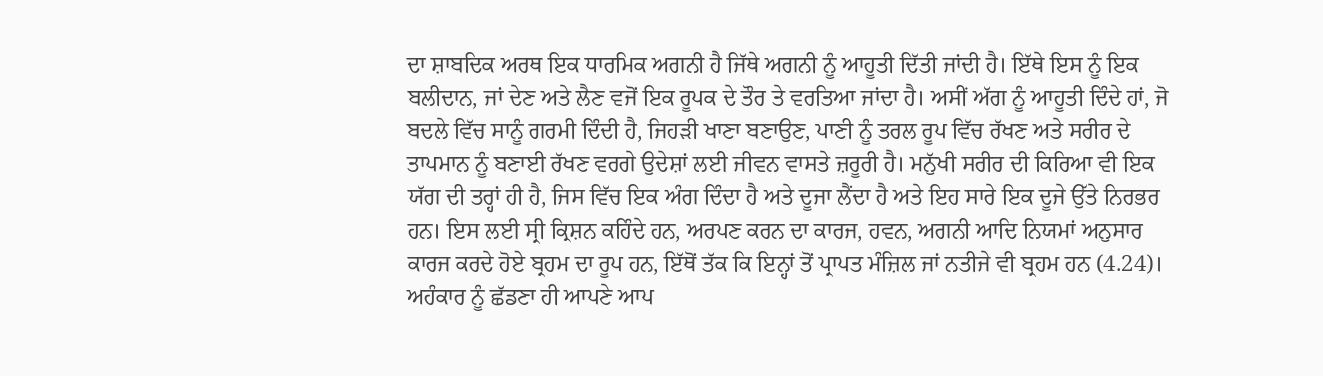ਦਾ ਸ਼ਾਬਦਿਕ ਅਰਥ ਇਕ ਧਾਰਮਿਕ ਅਗਨੀ ਹੈ ਜਿੱਥੇ ਅਗਨੀ ਨੂੰ ਆਹੂਤੀ ਦਿੱਤੀ ਜਾਂਦੀ ਹੈ। ਇੱਥੇ ਇਸ ਨੂੰ ਇਕ ਬਲੀਦਾਨ, ਜਾਂ ਦੇਣ ਅਤੇ ਲੈਣ ਵਜੋਂ ਇਕ ਰੂਪਕ ਦੇ ਤੌਰ ਤੇ ਵਰਤਿਆ ਜਾਂਦਾ ਹੈ। ਅਸੀਂ ਅੱਗ ਨੂੰ ਆਹੂਤੀ ਦਿੰਦੇ ਹਾਂ, ਜੋ ਬਦਲੇ ਵਿੱਚ ਸਾਨੂੰ ਗਰਮੀ ਦਿੰਦੀ ਹੈ, ਜਿਹੜੀ ਖਾਣਾ ਬਣਾਉਣ, ਪਾਣੀ ਨੂੰ ਤਰਲ ਰੂਪ ਵਿੱਚ ਰੱਖਣ ਅਤੇ ਸਰੀਰ ਦੇ ਤਾਪਮਾਨ ਨੂੰ ਬਣਾਈ ਰੱਖਣ ਵਰਗੇ ਉਦੇਸ਼ਾਂ ਲਈ ਜੀਵਨ ਵਾਸਤੇ ਜ਼ਰੂਰੀ ਹੈ। ਮਨੁੱਖੀ ਸਰੀਰ ਦੀ ਕਿਰਿਆ ਵੀ ਇਕ ਯੱਗ ਦੀ ਤਰ੍ਹਾਂ ਹੀ ਹੈ, ਜਿਸ ਵਿੱਚ ਇਕ ਅੰਗ ਦਿੰਦਾ ਹੈ ਅਤੇ ਦੂਜਾ ਲੈਂਦਾ ਹੈ ਅਤੇ ਇਹ ਸਾਰੇ ਇਕ ਦੂਜੇ ਉੱਤੇ ਨਿਰਭਰ ਹਨ। ਇਸ ਲਈ ਸ੍ਰੀ ਕ੍ਰਿਸ਼ਨ ਕਹਿੰਦੇ ਹਨ, ਅਰਪਣ ਕਰਨ ਦਾ ਕਾਰਜ, ਹਵਨ, ਅਗਨੀ ਆਦਿ ਨਿਯਮਾਂ ਅਨੁਸਾਰ ਕਾਰਜ ਕਰਦੇ ਹੋਏ ਬ੍ਰਹਮ ਦਾ ਰੂਪ ਹਨ, ਇੱਥੋਂ ਤੱਕ ਕਿ ਇਨ੍ਹਾਂ ਤੋਂ ਪ੍ਰਾਪਤ ਮੰਜ਼ਿਲ ਜਾਂ ਨਤੀਜੇ ਵੀ ਬ੍ਰਹਮ ਹਨ (4.24)। ਅਹੰਕਾਰ ਨੂੰ ਛੱਡਣਾ ਹੀ ਆਪਣੇ ਆਪ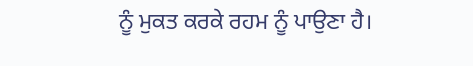ਨੂੰ ਮੁਕਤ ਕਰਕੇ ਰਹਮ ਨੂੰ ਪਾਉਣਾ ਹੈ।